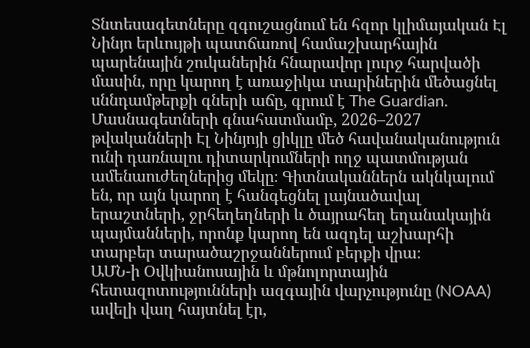Տնտեսագետները զգուշացնում են հզոր կլիմայական Էլ Նինյո երևույթի պատճառով համաշխարհային պարենային շուկաներին հնարավոր լուրջ հարվածի մասին, որը կարող է առաջիկա տարիներին մեծացնել սննդամթերքի գների աճը, գրում է The Guardian.
Մասնագետների գնահատմամբ, 2026–2027 թվականների Էլ Նինյոյի ցիկլը մեծ հավանականություն ունի դառնալու դիտարկումների ողջ պատմության ամենաուժեղներից մեկը։ Գիտնականներն ակնկալում են, որ այն կարող է հանգեցնել լայնածավալ երաշտների, ջրհեղեղների և ծայրահեղ եղանակային պայմանների, որոնք կարող են ազդել աշխարհի տարբեր տարածաշրջաններում բերքի վրա։
ԱՄՆ-ի Օվկիանոսային և մթնոլորտային հետազոտությունների ազգային վարչությունը (NOAA) ավելի վաղ հայտնել էր,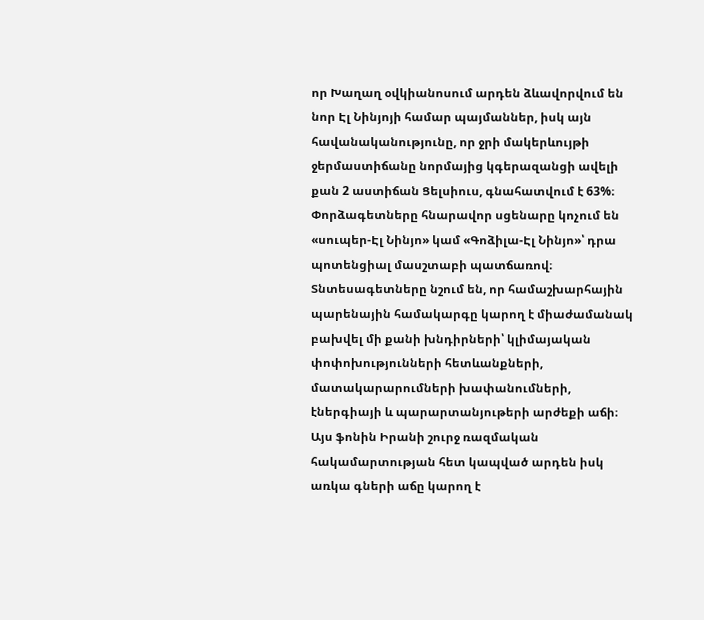որ Խաղաղ օվկիանոսում արդեն ձևավորվում են նոր Էլ Նինյոյի համար պայմաններ, իսկ այն հավանականությունը, որ ջրի մակերևույթի ջերմաստիճանը նորմայից կգերազանցի ավելի քան 2 աստիճան Ցելսիուս, գնահատվում է 63%։
Փորձագետները հնարավոր սցենարը կոչում են «սուպեր-Էլ Նինյո» կամ «Գոձիլա-Էլ Նինյո»՝ դրա պոտենցիալ մասշտաբի պատճառով։
Տնտեսագետները նշում են, որ համաշխարհային պարենային համակարգը կարող է միաժամանակ բախվել մի քանի խնդիրների՝ կլիմայական փոփոխությունների հետևանքների, մատակարարումների խափանումների, էներգիայի և պարարտանյութերի արժեքի աճի։ Այս ֆոնին Իրանի շուրջ ռազմական հակամարտության հետ կապված արդեն իսկ առկա գների աճը կարող է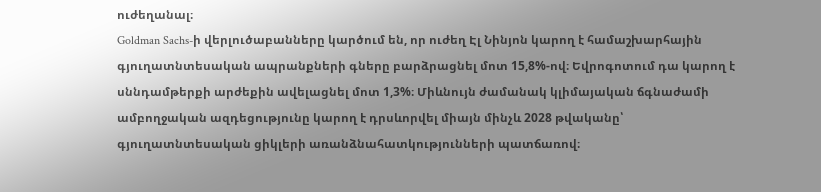ուժեղանալ։
Goldman Sachs-ի վերլուծաբանները կարծում են, որ ուժեղ Էլ Նինյոն կարող է համաշխարհային գյուղատնտեսական ապրանքների գները բարձրացնել մոտ 15,8%-ով։ Եվրոգոտում դա կարող է սննդամթերքի արժեքին ավելացնել մոտ 1,3%։ Միևնույն ժամանակ կլիմայական ճգնաժամի ամբողջական ազդեցությունը կարող է դրսևորվել միայն մինչև 2028 թվականը՝ գյուղատնտեսական ցիկլերի առանձնահատկությունների պատճառով։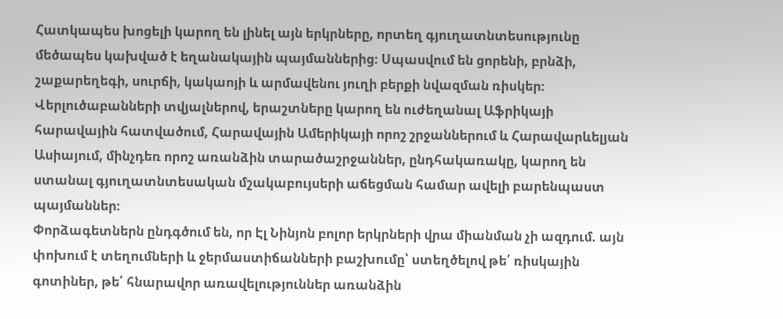Հատկապես խոցելի կարող են լինել այն երկրները, որտեղ գյուղատնտեսությունը մեծապես կախված է եղանակային պայմաններից։ Սպասվում են ցորենի, բրնձի, շաքարեղեգի, սուրճի, կակաոյի և արմավենու յուղի բերքի նվազման ռիսկեր։
Վերլուծաբանների տվյալներով, երաշտները կարող են ուժեղանալ Աֆրիկայի հարավային հատվածում, Հարավային Ամերիկայի որոշ շրջաններում և Հարավարևելյան Ասիայում, մինչդեռ որոշ առանձին տարածաշրջաններ, ընդհակառակը, կարող են ստանալ գյուղատնտեսական մշակաբույսերի աճեցման համար ավելի բարենպաստ պայմաններ։
Փորձագետներն ընդգծում են, որ Էլ Նինյոն բոլոր երկրների վրա միանման չի ազդում. այն փոխում է տեղումների և ջերմաստիճանների բաշխումը՝ ստեղծելով թե՛ ռիսկային գոտիներ, թե՛ հնարավոր առավելություններ առանձին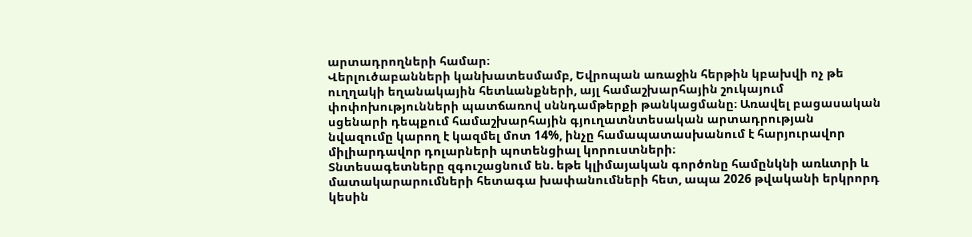արտադրողների համար։
Վերլուծաբանների կանխատեսմամբ, Եվրոպան առաջին հերթին կբախվի ոչ թե ուղղակի եղանակային հետևանքների, այլ համաշխարհային շուկայում փոփոխությունների պատճառով սննդամթերքի թանկացմանը։ Առավել բացասական սցենարի դեպքում համաշխարհային գյուղատնտեսական արտադրության նվազումը կարող է կազմել մոտ 14%, ինչը համապատասխանում է հարյուրավոր միլիարդավոր դոլարների պոտենցիալ կորուստների։
Տնտեսագետները զգուշացնում են. եթե կլիմայական գործոնը համընկնի առևտրի և մատակարարումների հետագա խափանումների հետ, ապա 2026 թվականի երկրորդ կեսին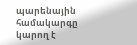պարենային համակարգը կարող է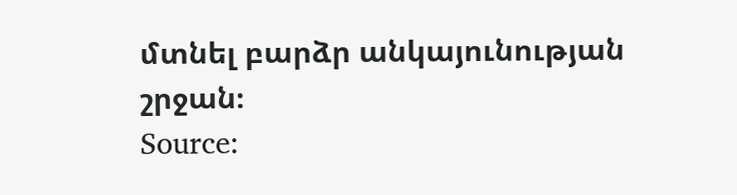մտնել բարձր անկայունության շրջան։
Source: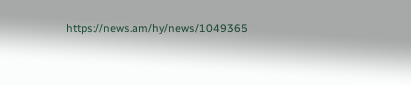https://news.am/hy/news/1049365